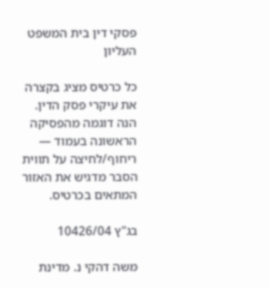פסקי דין בית המשפט העליון

כל כרטיס מציג בקצרה את עיקרי פסק הדין. הנה דוגמה מהפסיקה הראשונה בעמוד — ריחוף/לחיצה על תווית הסבר מדגיש את האזור המתאים בכרטיס.

בג"ץ 10426/04

משה דהקי נ. מדינת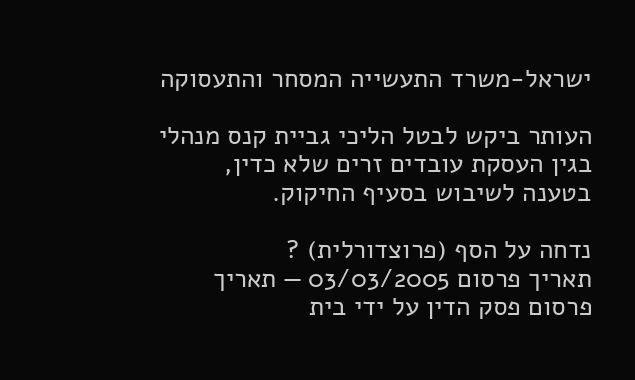ישראל-משרד התעשייה המסחר והתעסוקה

העותר ביקש לבטל הליכי גביית קנס מנהלי בגין העסקת עובדים זרים שלא כדין, בטענה לשיבוש בסעיף החיקוק.

נדחה על הסף (פרוצדורלית) ?
תאריך פרסום 03/03/2005 — תאריך פרסום פסק הדין על ידי בית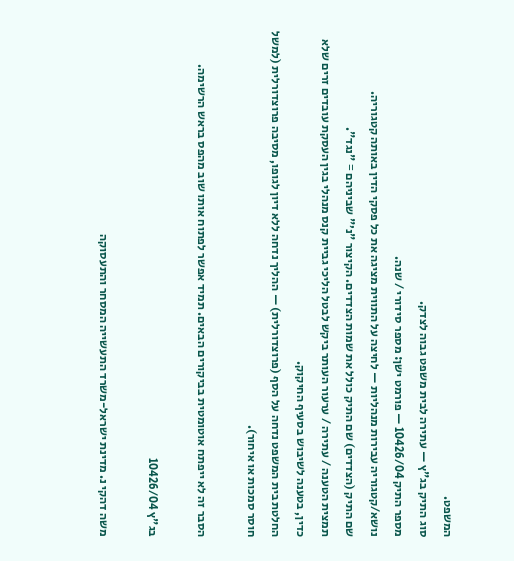המשפט.
סוג התיק בג"ץ — עתירה לבית משפט גבוה לצדק.
מספר התיק 10426/04 — פורמט ישן: מספר סידורי / שנה.
נושא/קטגוריה עבירות מנהליות — לחיצה על התווית מציגה את כל פסקי הדין באותה קטגוריה.
שם התיק (הצדדים) שם התיק כולל את שמות הצדדים. הקיצור "נ׳" שביניהם = "נגד".
תמצית הטענה / עתירה / ערעור העותר ביקש לבטל הליכי גביית קנס מנהלי בגין העסקת עובדים זרים שלא כדין, בטענה לשיבוש בסעיף החיקוק.
החלטת בית המשפט נדחה על הסף (פרוצדורלית) — ההליך נדחה ללא דיון לגופו, מסיבה פרוצדורלית (למשל חוסר סמכות או איחור).

הסבר זה לא ייפתח אוטומטית בביקורים הבאים. תמיד אפשר לפתוח אותו שוב מהפס בראש הרשימה.

בג"ץ 10426/04

משה דהקי נ. מדינת ישראל-משרד התעשייה המסחר והתעסוקה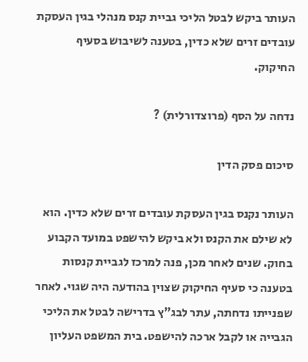העותר ביקש לבטל הליכי גביית קנס מנהלי בגין העסקת עובדים זרים שלא כדין, בטענה לשיבוש בסעיף החיקוק.

נדחה על הסף (פרוצדורלית) ?

סיכום פסק הדין

העותר נקנס בגין העסקת עובדים זרים שלא כדין. הוא לא שילם את הקנס ולא ביקש להישפט במועד הקבוע בחוק. שנים לאחר מכן, פנה למרכז לגביית קנסות בטענה כי סעיף החיקוק שצוין בהודעה היה שגוי. לאחר שפנייתו נדחתה, עתר לבג"ץ בדרישה לבטל את הליכי הגבייה או לקבל ארכה להישפט. בית המשפט העליון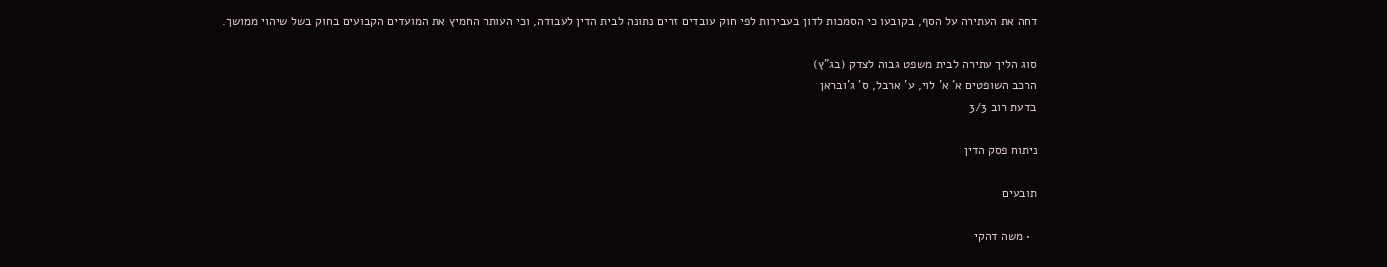דחה את העתירה על הסף, בקובעו כי הסמכות לדון בעבירות לפי חוק עובדים זרים נתונה לבית הדין לעבודה, וכי העותר החמיץ את המועדים הקבועים בחוק בשל שיהוי ממושך.

סוג הליך עתירה לבית משפט גבוה לצדק (בג"ץ)
הרכב השופטים א' א' לוי, ע' ארבל, ס' ג'ובראן
בדעת רוב 3/3

ניתוח פסק הדין

תובעים

  • משה דהקי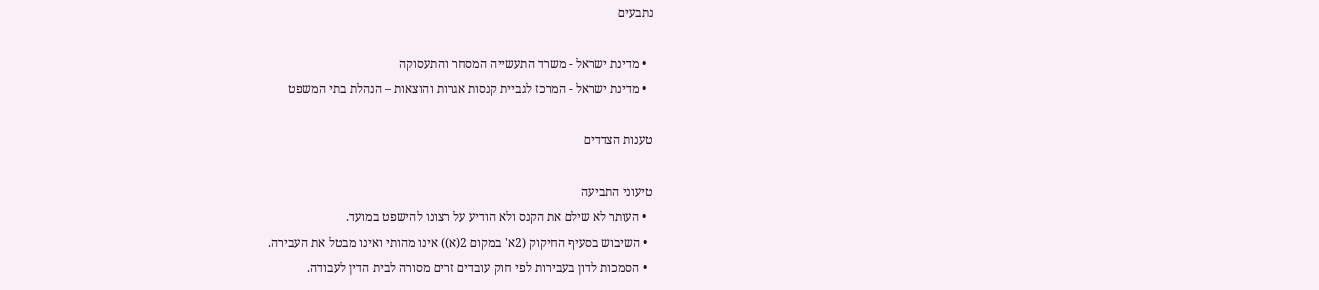נתבעים

  • מדינת ישראל - משרד התעשייה המסחר והתעסוקה
  • מדינת ישראל - המרכז לגביית קנסות אגרות והוצאות – הנהלת בתי המשפט

טענות הצדדים

טיעוני התביעה
  • העותר לא שילם את הקנס ולא הודיע על רצונו להישפט במועד.
  • השיבוש בסעיף החיקוק (2א' במקום 2(א)) אינו מהותי ואינו מבטל את העבירה.
  • הסמכות לדון בעבירות לפי חוק עובדים זרים מסורה לבית הדין לעבודה.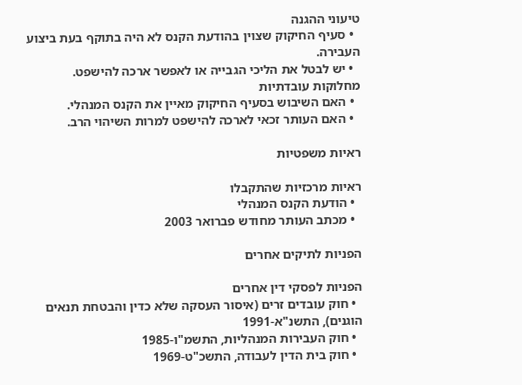טיעוני ההגנה
  • סעיף החיקוק שצוין בהודעת הקנס לא היה בתוקף בעת ביצוע העבירה.
  • יש לבטל את הליכי הגבייה או לאפשר ארכה להישפט.
מחלוקות עובדתיות
  • האם השיבוש בסעיף החיקוק מאיין את הקנס המנהלי.
  • האם העותר זכאי לארכה להישפט למרות השיהוי הרב.

ראיות משפטיות

ראיות מרכזיות שהתקבלו
  • הודעת הקנס המנהלי
  • מכתב העותר מחודש פברואר 2003

הפניות לתיקים אחרים

הפניות לפסקי דין אחרים
  • חוק עובדים זרים (איסור העסקה שלא כדין והבטחת תנאים הוגנים), התשנ"א-1991
  • חוק העבירות המנהליות, התשמ"ו-1985
  • חוק בית הדין לעבודה, התשכ"ט-1969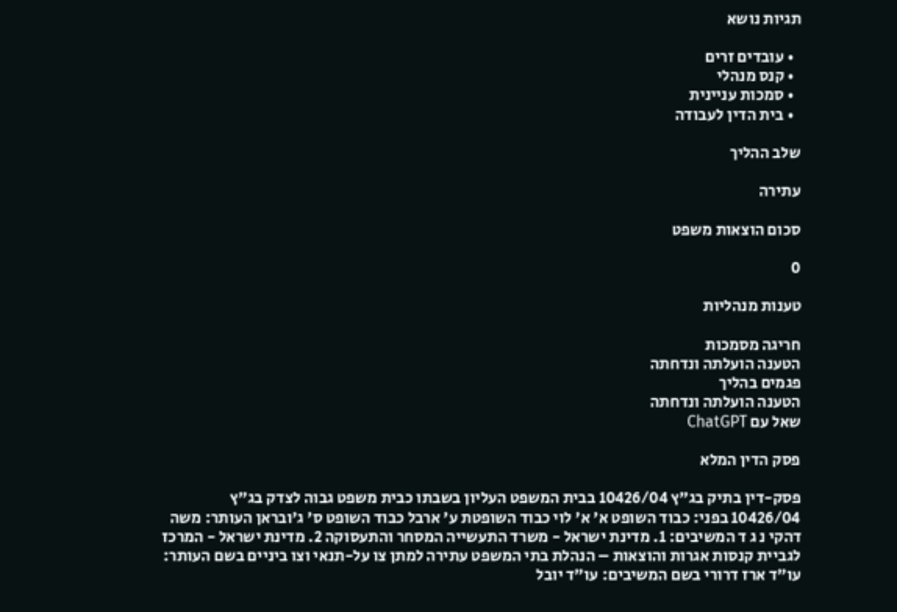תגיות נושא

  • עובדים זרים
  • קנס מנהלי
  • סמכות עניינית
  • בית הדין לעבודה

שלב ההליך

עתירה

סכום הוצאות משפט

0

טענות מנהליות

חריגה מסמכות
הטענה הועלתה ונדחתה
פגמים בהליך
הטענה הועלתה ונדחתה
שאל עם ChatGPT

פסק הדין המלא

פסק-דין בתיק בג"ץ 10426/04 בבית המשפט העליון בשבתו כבית משפט גבוה לצדק בג"ץ 10426/04 בפני: כבוד השופט א' א' לוי כבוד השופטת ע' ארבל כבוד השופט ס' ג'ובראן העותר: משה דהקי נ ג ד המשיבים: 1. מדינת ישראל - משרד התעשייה המסחר והתעסוקה 2. מדינת ישראל - המרכז לגביית קנסות אגרות והוצאות – הנהלת בתי המשפט עתירה למתן צו על-תנאי וצו ביניים בשם העותר: עו"ד ארז דרורי בשם המשיבים: עו"ד יובל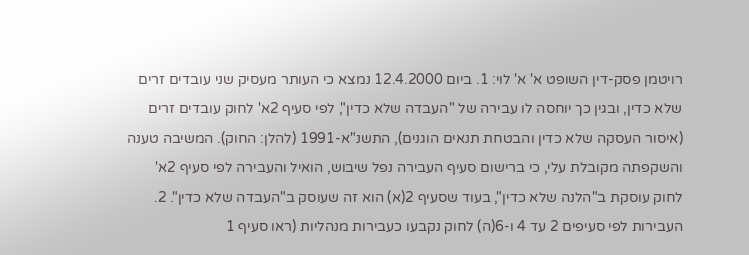רויטמן פסק-דין השופט א' א' לוי: 1. ביום 12.4.2000 נמצא כי העותר מעסיק שני עובדים זרים שלא כדין, ובגין כך יוחסה לו עבירה של "העבדה שלא כדין", לפי סעיף 2א' לחוק עובדים זרים (איסור העסקה שלא כדין והבטחת תנאים הוגנים), התשנ"א-1991 (להלן: החוק). המשיבה טענה והשקפתה מקובלת עלי, כי ברישום סעיף העבירה נפל שיבוש, הואיל והעבירה לפי סעיף 2א' לחוק עוסקת ב"הלנה שלא כדין", בעוד שסעיף 2(א) הוא זה שעוסק ב"העבדה שלא כדין". 2. העבירות לפי סעיפים 2 עד 4 ו-6(ה) לחוק נקבעו כעבירות מנהליות (ראו סעיף 1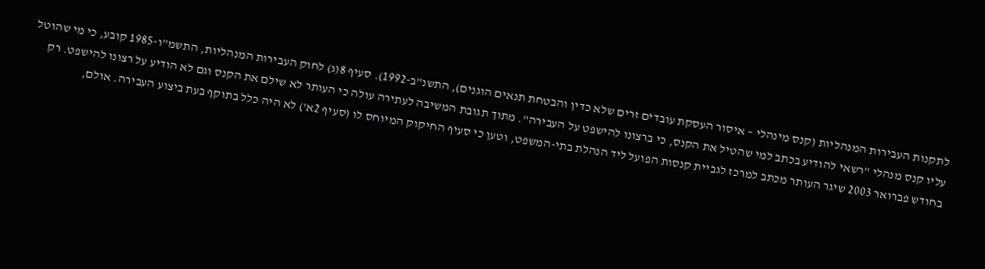לתקנות העבירות המנהליות (קנס מינהלי – איסור העסקת עובדים זרים שלא כדין והבטחת תנאים הוגנים), התשנ"ב-1992). סעיף 8(ג) לחוק העבירות המנהליות, התשמ"ו-1985 קובע, כי מי שהוטל עליו קנס מנהלי "רשאי להודיע בכתב למי שהטיל את הקנס, כי ברצונו להישפט על העבירה". מתוך תגובת המשיבה לעתירה עולה כי העותר לא שילם את הקנס וגם לא הודיע על רצונו להישפט. רק בחודש פברואר 2003 שיגר העותר מכתב למרכז לגביית קנסות הפועל ליד הנהלת בתי-המשפט, וטען כי סעיף החיקוק המיוחס לו (סעיף 2א') לא היה כלל בתוקף בעת ביצוע העבירה. אולם,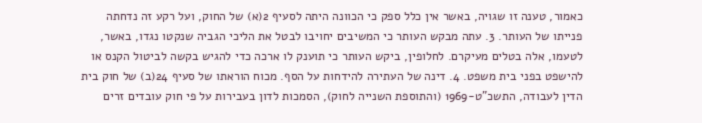כאמור, טענה זו שגויה, באשר אין כלל ספק כי הכוונה היתה לסעיף 2(א) של החוק, ועל רקע זה נדחתה פנייתו של העותר. 3. עתה מבקש העותר כי המשיבים יחויבו לבטל את הליכי הגביה שנקטו נגדו, באשר, לטעמו, אלה בטלים מעיקרם. לחלופין, ביקש העותר כי תוענק לו ארכה כדי להגיש בקשה לביטול הקנס או להישפט בפני בית משפט. 4. דינה של העתירה להידחות על הסף. מכוח הוראתו של סעיף 24(ב) של חוק בית הדין לעבודה, התשכ"ט-1969 (והתוספת השנייה לחוק), הסמכות לדון בעבירות על פי חוק עובדים זרים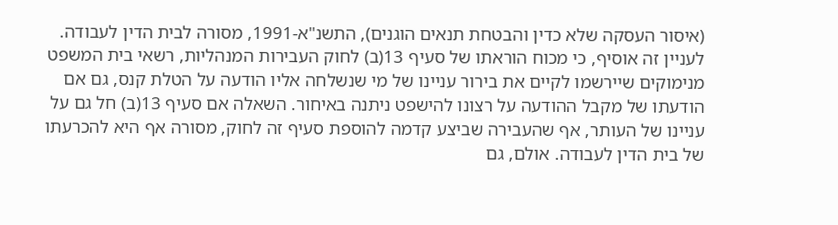(איסור העסקה שלא כדין והבטחת תנאים הוגנים), התשנ"א-1991, מסורה לבית הדין לעבודה. לעניין זה אוסיף, כי מכוח הוראתו של סעיף 13(ב) לחוק העבירות המנהליות, רשאי בית המשפט מנימוקים שיירשמו לקיים את בירור עניינו של מי שנשלחה אליו הודעה על הטלת קנס, גם אם הודעתו של מקבל ההודעה על רצונו להישפט ניתנה באיחור. השאלה אם סעיף 13(ב) חל גם על עניינו של העותר, אף שהעבירה שביצע קדמה להוספת סעיף זה לחוק, מסורה אף היא להכרעתו של בית הדין לעבודה. אולם, גם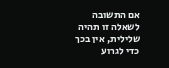אם התשובה לשאלה זו תהיה שלילית, אין בכך כדי לגרוע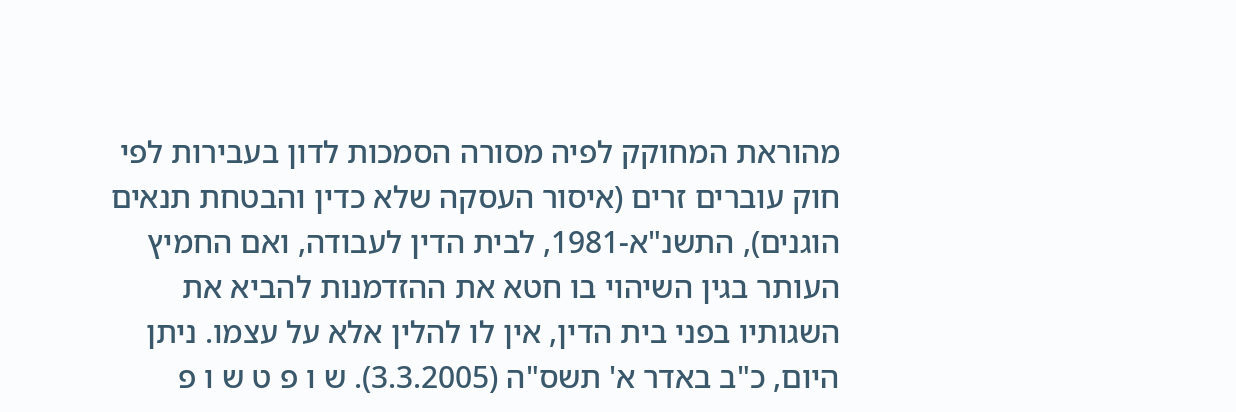מהוראת המחוקק לפיה מסורה הסמכות לדון בעבירות לפי חוק עוברים זרים (איסור העסקה שלא כדין והבטחת תנאים הוגנים), התשנ"א-1981, לבית הדין לעבודה, ואם החמיץ העותר בגין השיהוי בו חטא את ההזדמנות להביא את השגותיו בפני בית הדין, אין לו להלין אלא על עצמו. ניתן היום, כ"ב באדר א' תשס"ה (3.3.2005). ש ו פ ט ש ו פ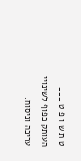ט ת ש ו פ ט ___ העותק כפוף לשינויי עריכה וניסוח.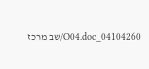04104260_O04.doc/שב מרכז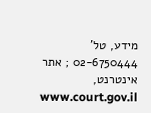מידע, טל' 02-6750444 ; אתר אינטרנט, www.court.gov.il